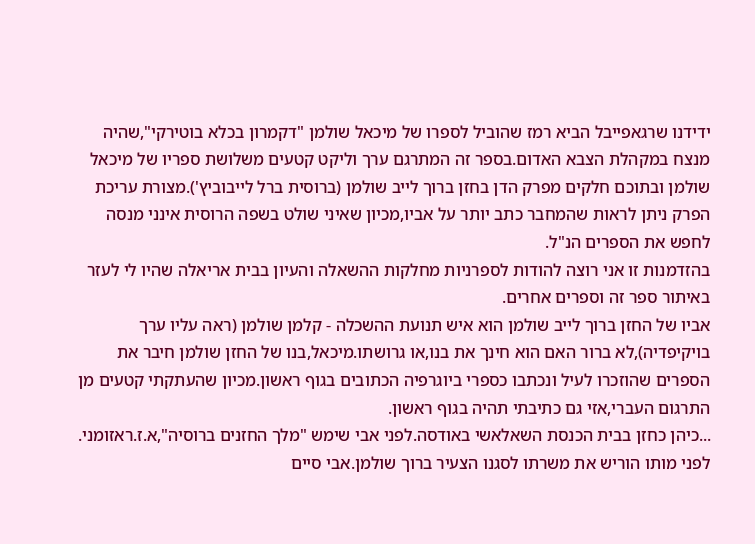ידידנו שרגאפייבל הביא רמז שהוביל לספרו של מיכאל שולמן "דקמרון בכלא בוטירקי",שהיה מנצח במקהלת הצבא האדום.בספר זה המתרגם ערך וליקט קטעים משלושת ספריו של מיכאל שולמן ובתוכם חלקים מפרק הדן בחזן ברוך לייב שולמן (ברוסית ברל לייבוביץ').מצורת עריכת הפרק ניתן לראות שהמחבר כתב יותר על אביו,מכיון שאיני שולט בשפה הרוסית אינני מנסה לחפש את הספרים הנ"ל.
בהזדמנות זו אני רוצה להודות לספרניות מחלקות ההשאלה והעיון בבית אריאלה שהיו לי לעזר באיתור ספר זה וספרים אחרים.
אביו של החזן ברוך לייב שולמן הוא איש תנועת ההשכלה - קלמן שולמן (ראה עליו ערך בויקיפדיה),לא ברור האם הוא חינך את בנו,או גרושתו.מיכאל,בנו של החזן שולמן חיבר את הספרים שהוזכרו לעיל ונכתבו כספרי ביוגרפיה הכתובים בגוף ראשון.מכיון שהעתקתי קטעים מן התרגום העברי,אזי גם כתיבתי תהיה בגוף ראשון.
...כיהן כחזן בבית הכנסת השאלאשי באודסה.לפני אבי שימש "מלך החזנים ברוסיה",א.ז.ראזומני. לפני מותו הוריש את משרתו לסגנו הצעיר ברוך שולמן.אבי סיים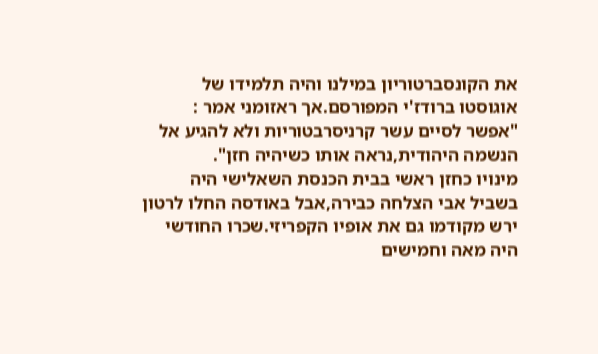את הקונסברטוריון במילנו והיה תלמידו של אוגוסטו ברודז'י המפורסם.אך ראזומני אמר : "אפשר לסיים עשר קרניסרבטוריות ולא להגיע אל הנשמה היהודית,נראה אותו כשיהיה חזן".
מינויו כחזן ראשי בבית הכנסת השאלישי היה בשביל אבי הצלחה כבירה,אבל באודסה החלו לרטון ירש מקודמו גם את אופיו הקפריזי.שכרו החודשי היה מאה וחמישים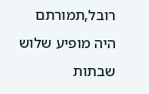רובל,תמורתם היה מופיע שלוש שבתות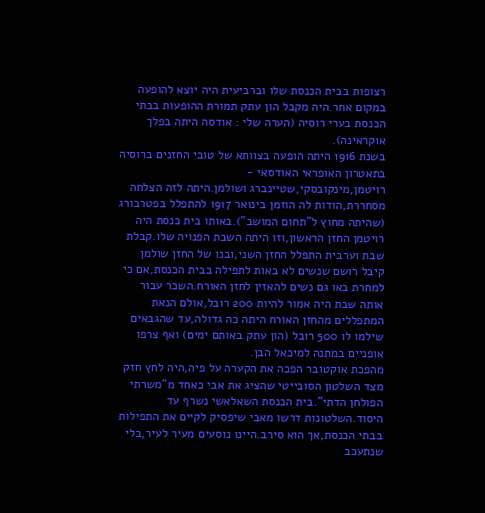רצופות בבית הכנסת שלו וברביעית היה יוצא להופעה במקום אחר.היה מקבל הון עתק תמורת ההופעות בבתי הכנסת בערי רוסיה (הערה שלי : אודסה היתה בפלך אוקראינה).
בשנת 1916 היתה הופעה בצוותא של טובי החזנים ברוסיה בתאטרון האופראי האודסאי - רויטמן,מינקובסקי,שטיינברג ושולמן.היתה לזה הצלחה מסחררת,הודות לה הוזמן בינואר 1917 להתפלל בפטרבורג (שהיתה מחוץ ל"תחום המושב").באותו בית כנסת היה רויטמן החזן הראשון,וזו היתה השבת הפנויה שלו.קבלת שבת וערבית התפלל החזן השני,ובנו של החזן שולמן קיבל רושם שנשים לא באות לתפילה בבית הכנסת,אם כי למחרת באו גם נשים להאזין לחזן האורח.השכר עבור אותה שבת היה אמור להיות 200 רובל,אולם הנאת המתפללים מהחזן האורח היתה כה גדולה,עד שהגבאים שילמו לו 500 רובל (הון עתק באותם ימים) ואף צרפו אופניים במתנה למיכאל הבן.
מהפכת אוקטובר הפכה את הקערה על פיה,היה לחץ חזק מצד השלטון הסובייטי שהציג את אבי כאחד מ"משרתי הפולחן הדתי".בית הכנסת השאלאשי נשרף עד היסוד.השלטונות דרשו מאבי שיפסיק לקיים את התפילות בבתי הכנסת,אך הוא סירב.היינו נוסעים מעיר לעיר,בלי שנתעכב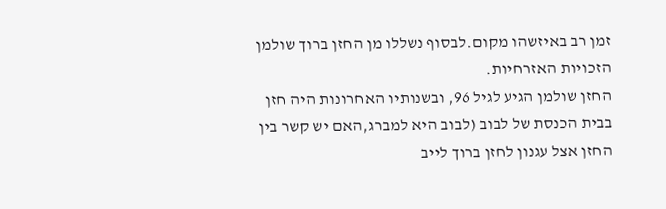זמן רב באיזשהו מקום.לבסוף נשללו מן החזן ברוך שולמן הזכויות האזרחיות.
החזן שולמן הגיע לגיל 96, ובשנותיו האחרונות היה חזן בבית הכנסת של לבוב (לבוב היא למברג,האם יש קשר בין החזן אצל עגנון לחזן ברוך לייב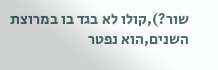שור?),קולו לא בגד בו במרוצת השנים,הוא נפטר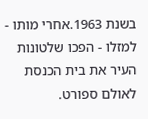בשנת 1963.אחרי מותו - למזלו - הפכו שלטונות העיר את בית הכנסת לאולם ספורט.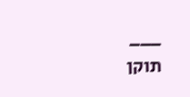___
תוקן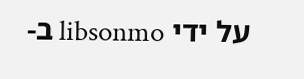על ידי libsonmo ב-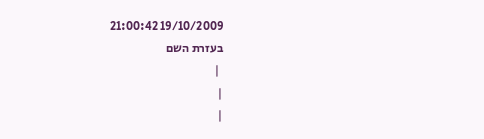19/10/2009 21:00:42
בעזרת השם
 |
|
|